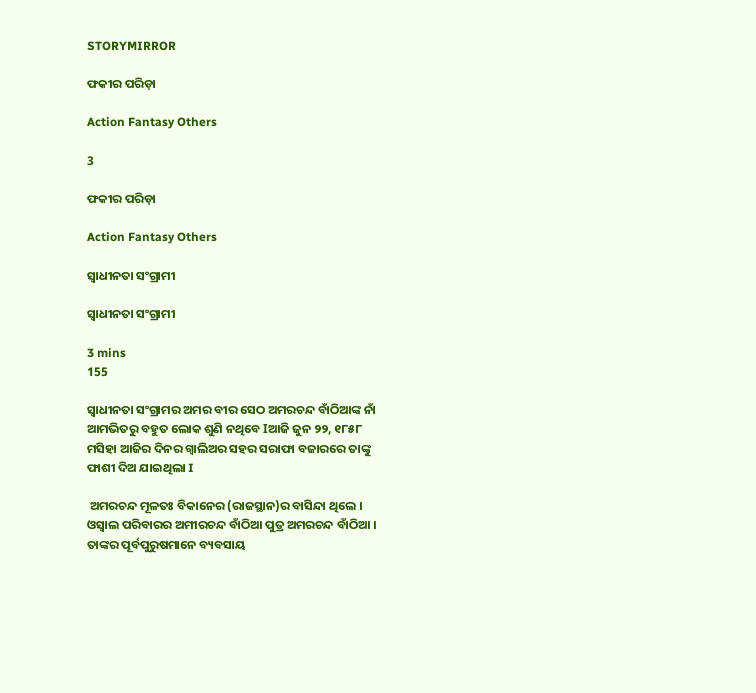STORYMIRROR

ଫକୀର ପରିଡ଼ା

Action Fantasy Others

3

ଫକୀର ପରିଡ଼ା

Action Fantasy Others

ସ୍ୱାଧୀନତା ସଂଗ୍ରାମୀ

ସ୍ୱାଧୀନତା ସଂଗ୍ରାମୀ

3 mins
155

ସ୍ଵାଧୀନତା ସଂଗ୍ରାମର ଅମର ବୀର ସେଠ ଅମରଚନ୍ଦ ବାଁଠିଆଙ୍କ ନାଁ ଆମଭିତରୁ ବହୁତ ଲୋକ ଶୁଣି ନଥିବେ Iଆଜି ଜୁନ ୨୨, ୧୮୫୮ ମସିହା ଆଜିର ଦିନର ଗ୍ଵାଲିଅର ସହର ସରାଫା ବଜାରରେ ତାଙ୍କୁ ଫାଶୀ ଦିଅ ଯାଇଥିଲା I

 ଅମରଚନ୍ଦ ମୂଳତଃ ବିକାନେର (ରାଜସ୍ଥାନ)ର ବାସିନ୍ଦା ଥିଲେ । ଓସ୍ଵାଲ ପରିବାରର ଅମୀରଚନ୍ଦ ବାଁଠିଆ ପୁତ୍ର ଅମରଚନ୍ଦ ବାଁଠିଆ । ତାଙ୍କର ପୂର୍ବପୁରୁଷମାନେ ବ୍ୟବସାୟ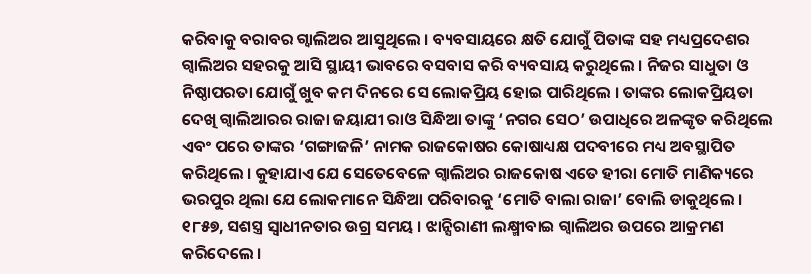କରିବାକୁ ବରାବର ଗ୍ଵାଲିଅର ଆସୁଥିଲେ । ବ୍ୟବସାୟରେ କ୍ଷତି ଯୋଗୁଁ ପିତାଙ୍କ ସହ ମଧ୍ୟପ୍ରଦେଶର ଗ୍ଵାଲିଅର ସହରକୁ ଆସି ସ୍ଥାୟୀ ଭାବରେ ବସବାସ କରି ବ୍ୟବସାୟ କରୁଥିଲେ । ନିଜର ସାଧୁତା ଓ ନିଷ୍ଠାପରତା ଯୋଗୁଁ ଖୁବ କମ ଦିନରେ ସେ ଲୋକପ୍ରିୟ ହୋଇ ପାରିଥିଲେ । ତାଙ୍କର ଲୋକପ୍ରିୟତା ଦେଖି ଗ୍ବାଲିଆରର ରାଜା ଜୟାଯୀ ରାଓ ସିନ୍ଧିଆ ତାଙ୍କୁ ‘ନଗର ସେଠ’ ଉପାଧିରେ ଅଳଙ୍କୃତ କରିଥିଲେ ଏବଂ ପରେ ତାଙ୍କର ‘ଗଙ୍ଗାଜଳି’ ନାମକ ରାଜକୋଷର କୋଷାଧ୍ୟକ୍ଷ ପଦବୀରେ ମଧ୍ୟ ଅବସ୍ଥାପିତ କରିଥିଲେ । କୁହାଯାଏ ଯେ ସେତେବେଳେ ଗ୍ଵାଲିଅର ରାଜକୋଷ ଏତେ ହୀରା ମୋତି ମାଣିକ୍ୟରେ ଭରପୁର ଥିଲା ଯେ ଲୋକମାନେ ସିନ୍ଧିଆ ପରିବାରକୁ ‘ମୋତି ବାଲା ରାଜା’ ବୋଲି ଡାକୁଥିଲେ । ୧୮୫୭, ସଶସ୍ତ୍ର ସ୍ଵାଧୀନତାର ଉଗ୍ର ସମୟ । ଝାନ୍ସିରାଣୀ ଲକ୍ଷ୍ମୀବାଇ ଗ୍ଵାଲିଅର ଉପରେ ଆକ୍ରମଣ କରିଦେଲେ ।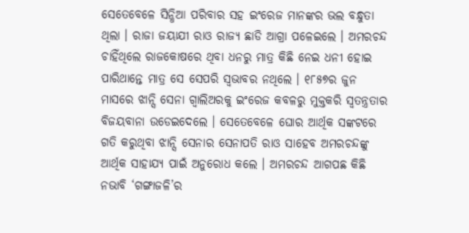ସେତେବେଳେ ସିନ୍ଧିଆ ପରିବାର ସହ ଇଂରେଜ ମାନଙ୍କର ଭଲ ବନ୍ଧୁତା ଥିଲା । ରାଜା ଜୟାଯୀ ରାଓ ରାଜ୍ୟ ଛାଡି ଆଗ୍ରା ପଳେଇଲେ । ଅମରଚନ୍ଦ ଚାହିଁଥିଲେ ରାଜକୋଷରେ ଥିବା ଧନରୁ ମାତ୍ର କିଛି ନେଇ ଧନୀ ହୋଇ ପାରିଥାନ୍ତେ ମାତ୍ର ସେ ସେପରି ସ୍ଵଭାବର ନଥିଲେ । ୧୮୫୭ର ଜୁନ ମାସରେ ଝାନ୍ସି ସେନା ଗ୍ଵାଲିଅରକୁ ଇଂରେଜ କବଳରୁ ମୁକ୍ତକରି ସ୍ଵତନ୍ତ୍ରତାର ବିଜୟବାନା ଉଡେଇଦେଲେ । ସେତେବେଳେ ଘୋର ଆର୍ଥିକ ସଙ୍କଟରେ ଗତି କରୁଥିବା ଝାନ୍ସି ସେନାର ସେନାପତି ରାଓ ସାହେବ ଅମରଚନ୍ଦଙ୍କୁ ଆର୍ଥିକ ସାହାଯ୍ୟ ପାଇଁ ଅନୁରୋଧ କଲେ । ଅମରଚନ୍ଦ ଆଗପଛ କିଛି ନଭାବି ‘ଗଙ୍ଗାଜଳି’ର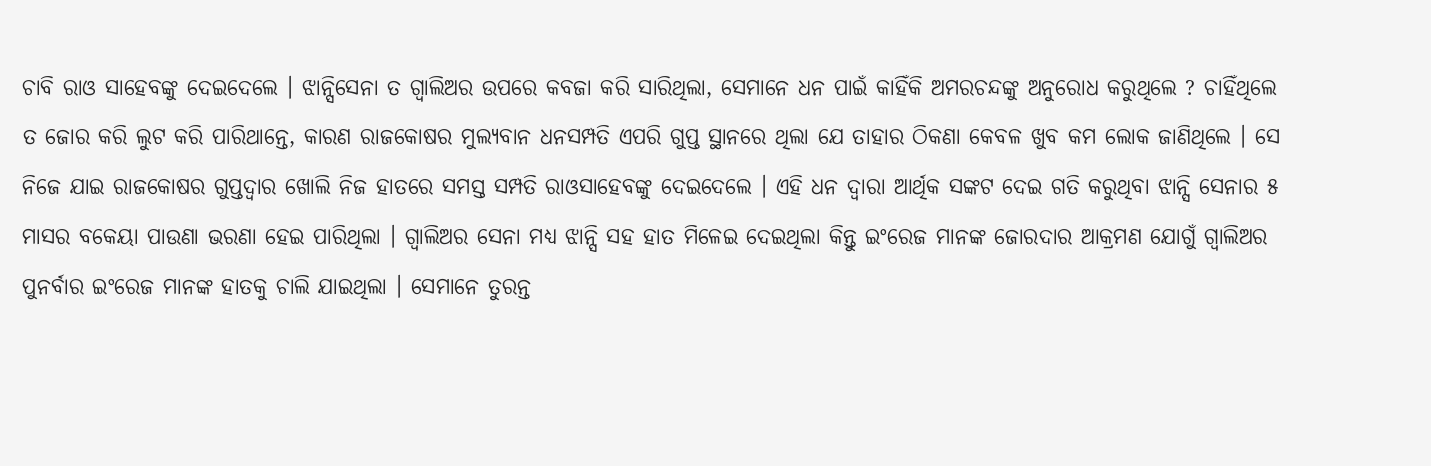ଚାବି ରାଓ ସାହେବଙ୍କୁ ଦେଇଦେଲେ । ଝାନ୍ସିସେନା ତ ଗ୍ଵାଲିଅର ଉପରେ କବଜା କରି ସାରିଥିଲା, ସେମାନେ ଧନ ପାଇଁ କାହିଁକି ଅମରଚନ୍ଦଙ୍କୁ ଅନୁରୋଧ କରୁଥିଲେ ? ଚାହିଁଥିଲେ ତ ଜୋର କରି ଲୁଟ କରି ପାରିଥାନ୍ତେ, କାରଣ ରାଜକୋଷର ମୁଲ୍ଯବାନ ଧନସମ୍ପତି ଏପରି ଗୁପ୍ତ ସ୍ଥାନରେ ଥିଲା ଯେ ତାହାର ଠିକଣା କେବଳ ଖୁବ କମ ଲୋକ ଜାଣିଥିଲେ । ସେ ନିଜେ ଯାଇ ରାଜକୋଷର ଗୁପ୍ତଦ୍ଵାର ଖୋଲି ନିଜ ହାତରେ ସମସ୍ତ ସମ୍ପତି ରାଓସାହେବଙ୍କୁ ଦେଇଦେଲେ । ଏହି ଧନ ଦ୍ଵାରା ଆର୍ଥିକ ସଙ୍କଟ ଦେଇ ଗତି କରୁଥିବା ଝାନ୍ସି ସେନାର ୫ ମାସର ବକେୟା ପାଉଣା ଭରଣା ହେଇ ପାରିଥିଲା । ଗ୍ଵାଲିଅର ସେନା ମଧ୍ୟ ଝାନ୍ସି ସହ ହାତ ମିଳେଇ ଦେଇଥିଲା କିନ୍ତୁ ଇଂରେଜ ମାନଙ୍କ ଜୋରଦାର ଆକ୍ରମଣ ଯୋଗୁଁ ଗ୍ଵାଲିଅର ପୁନର୍ବାର ଇଂରେଜ ମାନଙ୍କ ହାତକୁ ଚାଲି ଯାଇଥିଲା । ସେମାନେ ତୁରନ୍ତ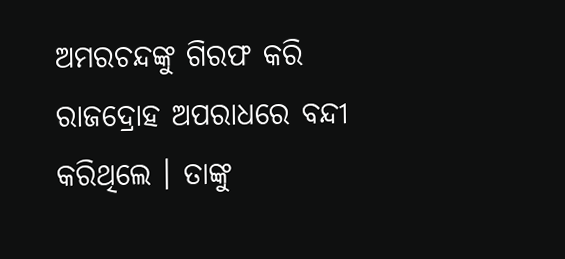ଅମରଚନ୍ଦଙ୍କୁ ଗିରଫ କରି ରାଜଦ୍ରୋହ ଅପରାଧରେ ବନ୍ଦୀ କରିଥିଲେ । ତାଙ୍କୁ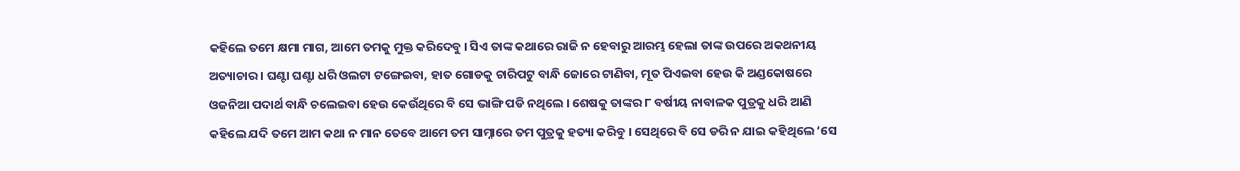କହିଲେ ତମେ କ୍ଷମା ମାଗ, ଆମେ ତମକୁ ମୁକ୍ତ କରିଦେବୁ । ସିଏ ତାଙ୍କ କଥାରେ ରାଜି ନ ହେବାରୁ ଆରମ୍ଭ ହେଲା ତାଙ୍କ ଉପରେ ଅକଥନୀୟ ଅତ୍ୟାଚାର । ଘଣ୍ଟା ଘଣ୍ଟା ଧରି ଓଲଟା ଟଙ୍ଗେଇବା, ହାତ ଗୋଡକୁ ଚାରିପଟୁ ବାନ୍ଧି ଜୋରେ ଟାଣିବା, ମୂତ ପିଏଇବା ହେଉ କି ଅଣ୍ଡକୋଷରେ ଓଜନିଆ ପଦାର୍ଥ ବାନ୍ଧି ଚଲେଇବା ହେଉ କେଉଁଥିରେ ବି ସେ ଭାଙ୍ଗି ପଡି ନଥିଲେ । ଶେଷକୁ ତାଙ୍କର ୮ ବର୍ଷୀୟ ନାବାଳକ ପୁତ୍ରକୁ ଧରି ଆଣି କହିଲେ ଯଦି ତମେ ଆମ କଥା ନ ମାନ ତେବେ ଆମେ ତମ ସାମ୍ନାରେ ତମ ପୁତ୍ରକୁ ହତ୍ୟା କରିବୁ । ସେଥିରେ ବି ସେ ଡରି ନ ଯାଇ କହିଥିଲେ ‘ସେ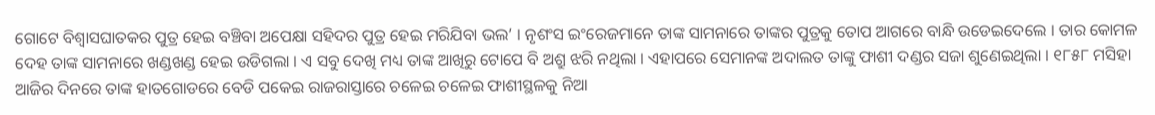ଗୋଟେ ବିଶ୍ଵାସଘାତକର ପୁତ୍ର ହେଇ ବଞ୍ଚିବା ଅପେକ୍ଷା ସହିଦର ପୁତ୍ର ହେଇ ମରିଯିବା ଭଲ’ । ନୃଶଂସ ଇଂରେଜମାନେ ତାଙ୍କ ସାମନାରେ ତାଙ୍କର ପୁତ୍ରକୁ ତୋପ ଆଗରେ ବାନ୍ଧି ଉଡେଇଦେଲେ । ତାର କୋମଳ ଦେହ ତାଙ୍କ ସାମନାରେ ଖଣ୍ଡଖଣ୍ଡ ହେଇ ଉଡିଗଲା । ଏ ସବୁ ଦେଖି ମଧ୍ୟ ତାଙ୍କ ଆଖିରୁ ଟୋପେ ବି ଅଶ୍ରୁ ଝରି ନଥିଲା । ଏହାପରେ ସେମାନଙ୍କ ଅଦାଲତ ତାଙ୍କୁ ଫାଶୀ ଦଣ୍ଡର ସଜା ଶୁଣେଇଥିଲା । ୧୮୫୮ ମସିହା ଆଜିର ଦିନରେ ତାଙ୍କ ହାତଗୋଡରେ ବେଡି ପକେଇ ରାଜରାସ୍ତାରେ ଚଳେଇ ଚଳେଇ ଫାଶୀସ୍ଥଳକୁ ନିଆ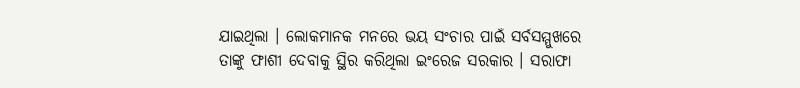ଯାଇଥିଲା । ଲୋକମାନକ ମନରେ ଭୟ ସଂଚାର ପାଇଁ ସର୍ବସମ୍ମୁଖରେ ତାଙ୍କୁ ଫାଶୀ ଦେବାକୁ ସ୍ଥିର କରିଥିଲା ଇଂରେଜ ସରକାର । ସରାଫା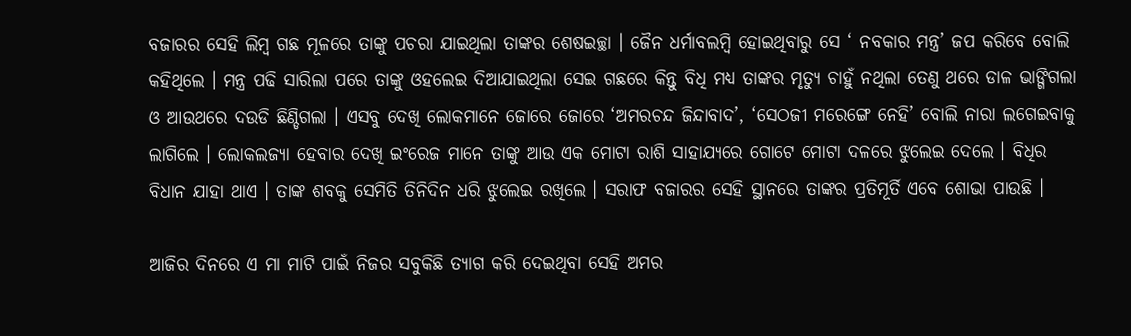ବଜାରର ସେହି ଲିମ୍ବ ଗଛ ମୂଳରେ ତାଙ୍କୁ ପଚରା ଯାଇଥିଲା ତାଙ୍କର ଶେଷଇଚ୍ଛା । ଜୈନ ଧର୍ମାବଲମ୍ବି ହୋଇଥିବାରୁ ସେ ‘ ନବକାର ମନ୍ତ୍ର’ ଜପ କରିବେ ବୋଲି କହିଥିଲେ । ମନ୍ତ୍ର ପଢି ସାରିଲା ପରେ ତାଙ୍କୁ ଓହଲେଇ ଦିଆଯାଇଥିଲା ସେଇ ଗଛରେ କିନ୍ତୁ ବିଧି ମଧ୍ୟ ତାଙ୍କର ମୃତ୍ୟୁ ଚାହୁଁ ନଥିଲା ତେଣୁ ଥରେ ଡାଳ ଭାଙ୍ଗିଗଲା ଓ ଆଉଥରେ ଦଉଡି ଛିଣ୍ଡିଗଲା । ଏସବୁ ଦେଖି ଲୋକମାନେ ଜୋରେ ଜୋରେ ‘ଅମରଚନ୍ଦ ଜିନ୍ଦାବାଦ’, ‘ସେଠଜୀ ମରେଙ୍ଗେ ନେହି’ ବୋଲି ନାରା ଲଗେଇବାକୁ ଲାଗିଲେ । ଲୋକଲଜ୍ୟା ହେବାର ଦେଖି ଇଂରେଜ ମାନେ ତାଙ୍କୁ ଆଉ ଏକ ମୋଟା ରାଶି ସାହାଯ୍ୟରେ ଗୋଟେ ମୋଟା ଦଳରେ ଝୁଲେଇ ଦେଲେ । ବିଧିର ବିଧାନ ଯାହା ଥାଏ । ତାଙ୍କ ଶବକୁ ସେମିତି ତିନିଦିନ ଧରି ଝୁଲେଇ ରଖିଲେ । ସରାଫ ବଜାରର ସେହି ସ୍ଥାନରେ ତାଙ୍କର ପ୍ରତିମୂର୍ତି ଏବେ ଶୋଭା ପାଉଛି ।

ଆଜିର ଦିନରେ ଏ ମା ମାଟି ପାଇଁ ନିଜର ସବୁକିଛି ତ୍ୟାଗ କରି ଦେଇଥିବା ସେହି ଅମର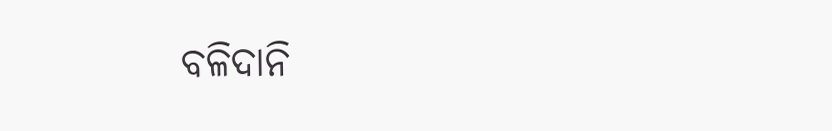ବଳିଦାନି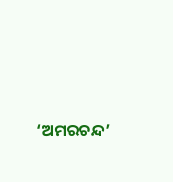‘ଅମରଚନ୍ଦ’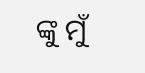ଙ୍କୁ ମୁଁ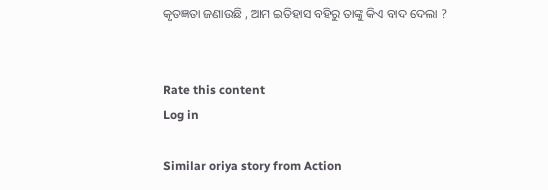କୃତଜ୍ଞତା ଜଣାଉଛି , ଆମ ଇତିହାସ ବହିରୁ ତାଙ୍କୁ କିଏ ବାଦ ଦେଲା ?


Rate this content
Log in

Similar oriya story from Action